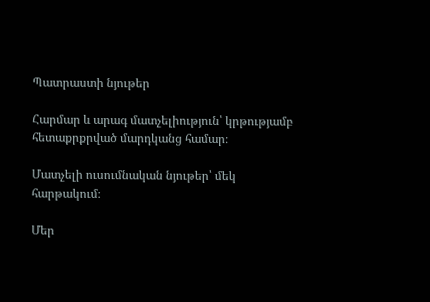Պատրաստի նյութեր

Հարմար և արագ մատչելիություն՝ կրթությամբ հետաքրքրված մարդկանց համար։

Մատչելի ուսումնական նյութեր՝ մեկ հարթակում։

Մեր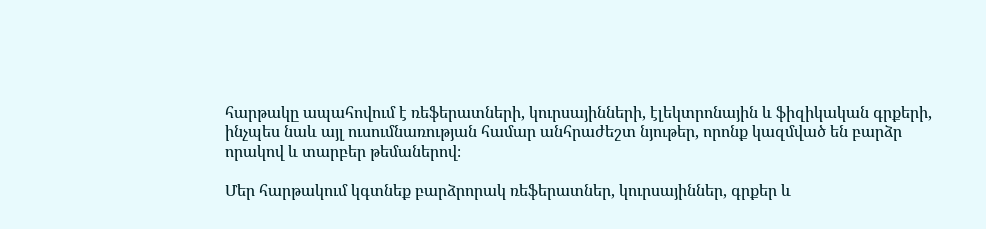հարթակը ապահովում է ռեֆերատների, կուրսայինների, էլեկտրոնային և ֆիզիկական գրքերի, ինչպես նաև այլ ուսումնառության համար անհրաժեշտ նյութեր, որոնք կազմված են բարձր որակով և տարբեր թեմաներով։

Մեր հարթակում կգտնեք բարձրորակ ռեֆերատներ, կուրսայիններ, գրքեր և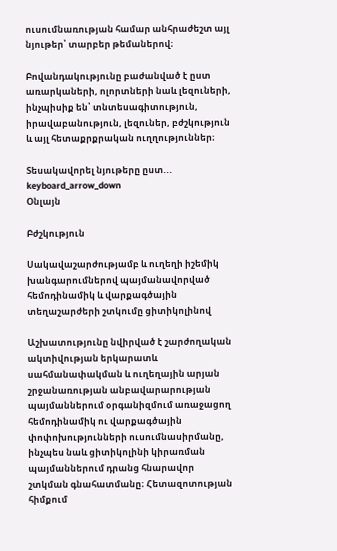ուսումնառության համար անհրաժեշտ այլ նյութեր՝ տարբեր թեմաներով։

Բովանդակությունը բաժանված է ըստ առարկաների, ոլորտների նաև լեզուների, ինչպիսիք են՝ տնտեսագիտություն, իրավաբանություն, լեզուներ, բժշկություն և այլ հետաքրքրական ուղղություններ։

Տեսակավորել նյութերը ըստ... keyboard_arrow_down
Օնլայն

Բժշկություն

Սակավաշարժությամբ և ուղեղի իշեմիկ խանգարումներով պայմանավորված հեմոդինամիկ և վարքագծային տեղաշարժերի շտկումը ցիտիկոլինով

Աշխատությունը նվիրված է շարժողական ակտիվության երկարատև սահմանափակման և ուղեղային արյան շրջանառության անբավարարության պայմաններում օրգանիզմում առաջացող հեմոդինամիկ ու վարքագծային փոփոխությունների ուսումնասիրմանը, ինչպես նաև ցիտիկոլինի կիրառման պայմաններում դրանց հնարավոր շտկման գնահատմանը։ Հետազոտության հիմքում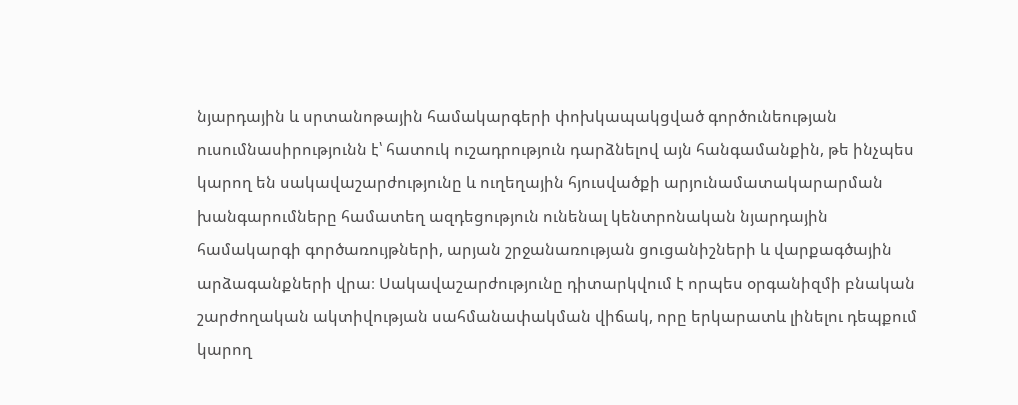նյարդային և սրտանոթային համակարգերի փոխկապակցված գործունեության ուսումնասիրությունն է՝ հատուկ ուշադրություն դարձնելով այն հանգամանքին, թե ինչպես կարող են սակավաշարժությունը և ուղեղային հյուսվածքի արյունամատակարարման խանգարումները համատեղ ազդեցություն ունենալ կենտրոնական նյարդային համակարգի գործառույթների, արյան շրջանառության ցուցանիշների և վարքագծային արձագանքների վրա։ Սակավաշարժությունը դիտարկվում է որպես օրգանիզմի բնական շարժողական ակտիվության սահմանափակման վիճակ, որը երկարատև լինելու դեպքում կարող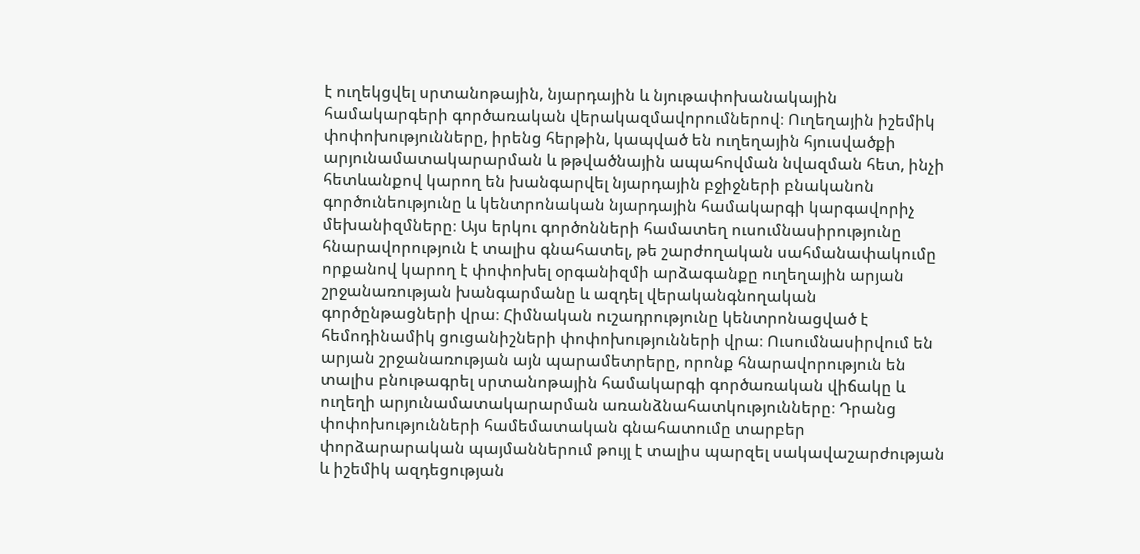է ուղեկցվել սրտանոթային, նյարդային և նյութափոխանակային համակարգերի գործառական վերակազմավորումներով։ Ուղեղային իշեմիկ փոփոխությունները, իրենց հերթին, կապված են ուղեղային հյուսվածքի արյունամատակարարման և թթվածնային ապահովման նվազման հետ, ինչի հետևանքով կարող են խանգարվել նյարդային բջիջների բնականոն գործունեությունը և կենտրոնական նյարդային համակարգի կարգավորիչ մեխանիզմները։ Այս երկու գործոնների համատեղ ուսումնասիրությունը հնարավորություն է տալիս գնահատել, թե շարժողական սահմանափակումը որքանով կարող է փոփոխել օրգանիզմի արձագանքը ուղեղային արյան շրջանառության խանգարմանը և ազդել վերականգնողական գործընթացների վրա։ Հիմնական ուշադրությունը կենտրոնացված է հեմոդինամիկ ցուցանիշների փոփոխությունների վրա։ Ուսումնասիրվում են արյան շրջանառության այն պարամետրերը, որոնք հնարավորություն են տալիս բնութագրել սրտանոթային համակարգի գործառական վիճակը և ուղեղի արյունամատակարարման առանձնահատկությունները։ Դրանց փոփոխությունների համեմատական գնահատումը տարբեր փորձարարական պայմաններում թույլ է տալիս պարզել սակավաշարժության և իշեմիկ ազդեցության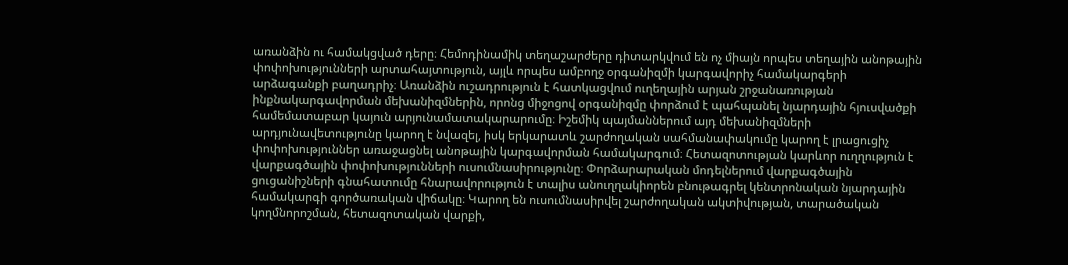առանձին ու համակցված դերը։ Հեմոդինամիկ տեղաշարժերը դիտարկվում են ոչ միայն որպես տեղային անոթային փոփոխությունների արտահայտություն, այլև որպես ամբողջ օրգանիզմի կարգավորիչ համակարգերի արձագանքի բաղադրիչ։ Առանձին ուշադրություն է հատկացվում ուղեղային արյան շրջանառության ինքնակարգավորման մեխանիզմներին, որոնց միջոցով օրգանիզմը փորձում է պահպանել նյարդային հյուսվածքի համեմատաբար կայուն արյունամատակարարումը։ Իշեմիկ պայմաններում այդ մեխանիզմների արդյունավետությունը կարող է նվազել, իսկ երկարատև շարժողական սահմանափակումը կարող է լրացուցիչ փոփոխություններ առաջացնել անոթային կարգավորման համակարգում։ Հետազոտության կարևոր ուղղություն է վարքագծային փոփոխությունների ուսումնասիրությունը։ Փորձարարական մոդելներում վարքագծային ցուցանիշների գնահատումը հնարավորություն է տալիս անուղղակիորեն բնութագրել կենտրոնական նյարդային համակարգի գործառական վիճակը։ Կարող են ուսումնասիրվել շարժողական ակտիվության, տարածական կողմնորոշման, հետազոտական վարքի,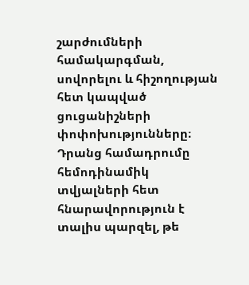շարժումների համակարգման, սովորելու և հիշողության հետ կապված ցուցանիշների փոփոխությունները։ Դրանց համադրումը հեմոդինամիկ տվյալների հետ հնարավորություն է տալիս պարզել, թե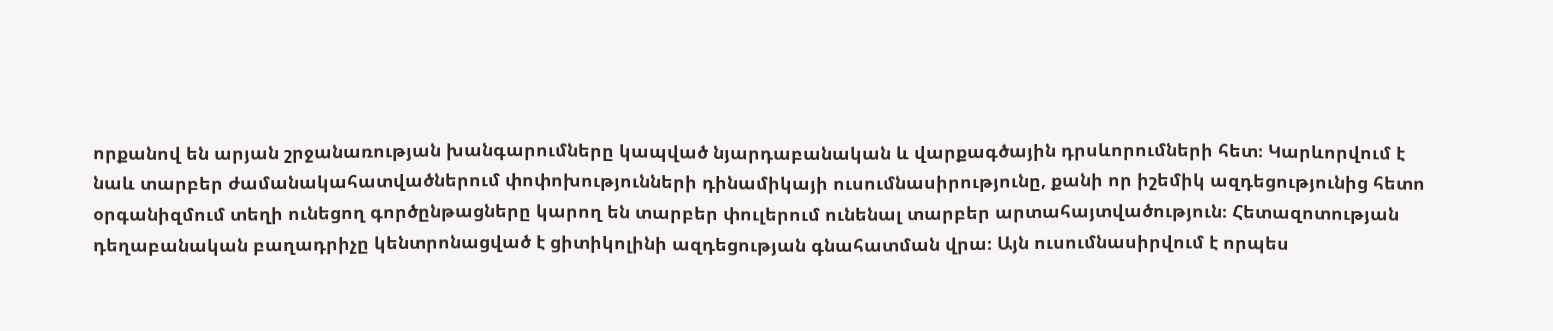որքանով են արյան շրջանառության խանգարումները կապված նյարդաբանական և վարքագծային դրսևորումների հետ։ Կարևորվում է նաև տարբեր ժամանակահատվածներում փոփոխությունների դինամիկայի ուսումնասիրությունը, քանի որ իշեմիկ ազդեցությունից հետո օրգանիզմում տեղի ունեցող գործընթացները կարող են տարբեր փուլերում ունենալ տարբեր արտահայտվածություն։ Հետազոտության դեղաբանական բաղադրիչը կենտրոնացված է ցիտիկոլինի ազդեցության գնահատման վրա։ Այն ուսումնասիրվում է որպես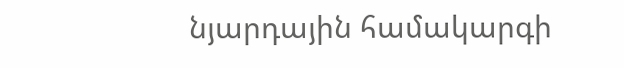նյարդային համակարգի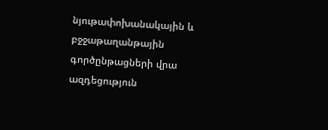նյութափոխանակային և բջջաթաղանթային գործընթացների վրա ազդեցություն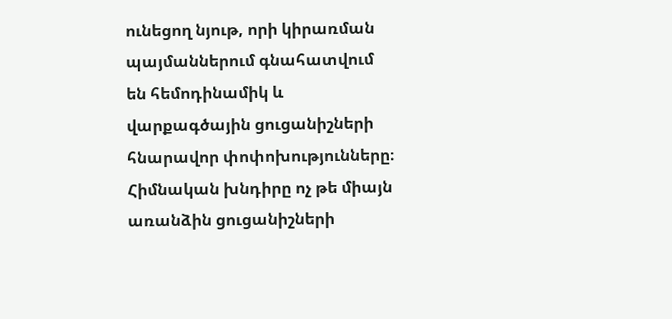ունեցող նյութ, որի կիրառման պայմաններում գնահատվում են հեմոդինամիկ և վարքագծային ցուցանիշների հնարավոր փոփոխությունները։ Հիմնական խնդիրը ոչ թե միայն առանձին ցուցանիշների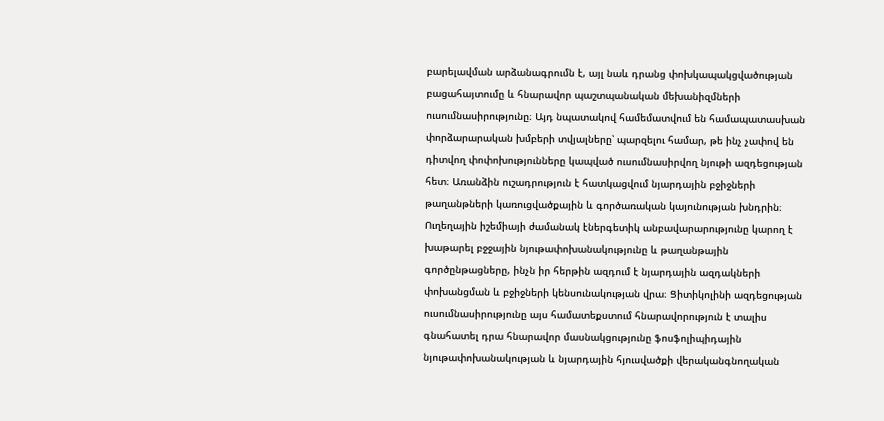բարելավման արձանագրումն է, այլ նաև դրանց փոխկապակցվածության բացահայտումը և հնարավոր պաշտպանական մեխանիզմների ուսումնասիրությունը։ Այդ նպատակով համեմատվում են համապատասխան փորձարարական խմբերի տվյալները՝ պարզելու համար, թե ինչ չափով են դիտվող փոփոխությունները կապված ուսումնասիրվող նյութի ազդեցության հետ։ Առանձին ուշադրություն է հատկացվում նյարդային բջիջների թաղանթների կառուցվածքային և գործառական կայունության խնդրին։ Ուղեղային իշեմիայի ժամանակ էներգետիկ անբավարարությունը կարող է խաթարել բջջային նյութափոխանակությունը և թաղանթային գործընթացները, ինչն իր հերթին ազդում է նյարդային ազդակների փոխանցման և բջիջների կենսունակության վրա։ Ցիտիկոլինի ազդեցության ուսումնասիրությունը այս համատեքստում հնարավորություն է տալիս գնահատել դրա հնարավոր մասնակցությունը ֆոսֆոլիպիդային նյութափոխանակության և նյարդային հյուսվածքի վերականգնողական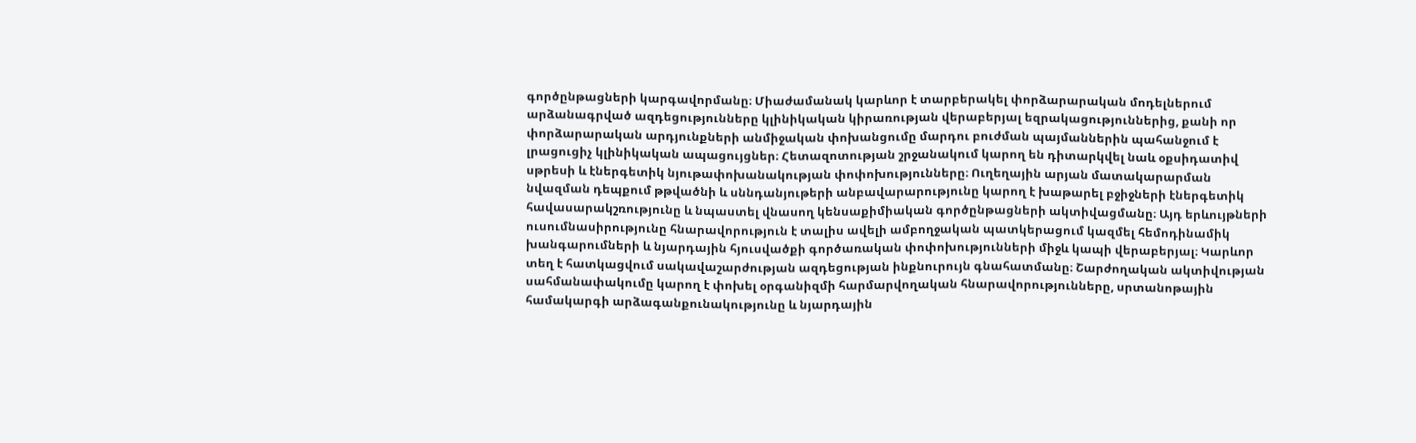գործընթացների կարգավորմանը։ Միաժամանակ կարևոր է տարբերակել փորձարարական մոդելներում արձանագրված ազդեցությունները կլինիկական կիրառության վերաբերյալ եզրակացություններից, քանի որ փորձարարական արդյունքների անմիջական փոխանցումը մարդու բուժման պայմաններին պահանջում է լրացուցիչ կլինիկական ապացույցներ։ Հետազոտության շրջանակում կարող են դիտարկվել նաև օքսիդատիվ սթրեսի և էներգետիկ նյութափոխանակության փոփոխությունները։ Ուղեղային արյան մատակարարման նվազման դեպքում թթվածնի և սննդանյութերի անբավարարությունը կարող է խաթարել բջիջների էներգետիկ հավասարակշռությունը և նպաստել վնասող կենսաքիմիական գործընթացների ակտիվացմանը։ Այդ երևույթների ուսումնասիրությունը հնարավորություն է տալիս ավելի ամբողջական պատկերացում կազմել հեմոդինամիկ խանգարումների և նյարդային հյուսվածքի գործառական փոփոխությունների միջև կապի վերաբերյալ։ Կարևոր տեղ է հատկացվում սակավաշարժության ազդեցության ինքնուրույն գնահատմանը։ Շարժողական ակտիվության սահմանափակումը կարող է փոխել օրգանիզմի հարմարվողական հնարավորությունները, սրտանոթային համակարգի արձագանքունակությունը և նյարդային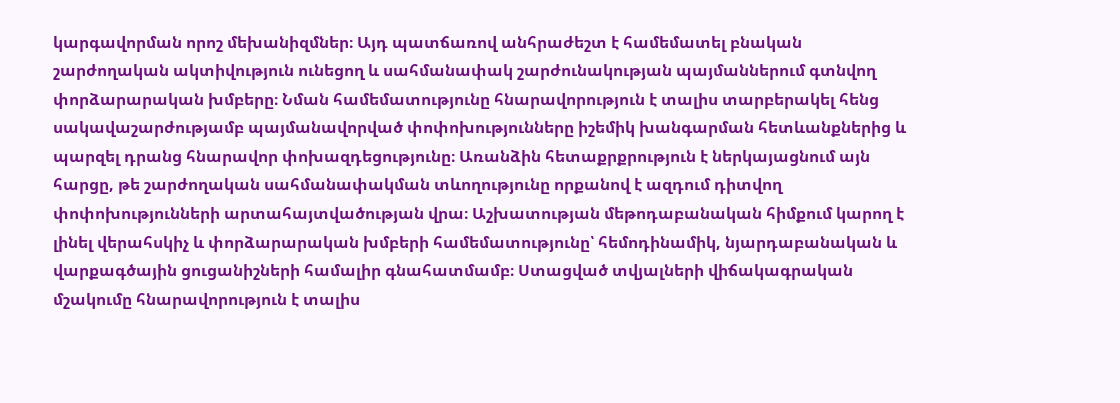կարգավորման որոշ մեխանիզմներ։ Այդ պատճառով անհրաժեշտ է համեմատել բնական շարժողական ակտիվություն ունեցող և սահմանափակ շարժունակության պայմաններում գտնվող փորձարարական խմբերը։ Նման համեմատությունը հնարավորություն է տալիս տարբերակել հենց սակավաշարժությամբ պայմանավորված փոփոխությունները իշեմիկ խանգարման հետևանքներից և պարզել դրանց հնարավոր փոխազդեցությունը։ Առանձին հետաքրքրություն է ներկայացնում այն հարցը, թե շարժողական սահմանափակման տևողությունը որքանով է ազդում դիտվող փոփոխությունների արտահայտվածության վրա։ Աշխատության մեթոդաբանական հիմքում կարող է լինել վերահսկիչ և փորձարարական խմբերի համեմատությունը՝ հեմոդինամիկ, նյարդաբանական և վարքագծային ցուցանիշների համալիր գնահատմամբ։ Ստացված տվյալների վիճակագրական մշակումը հնարավորություն է տալիս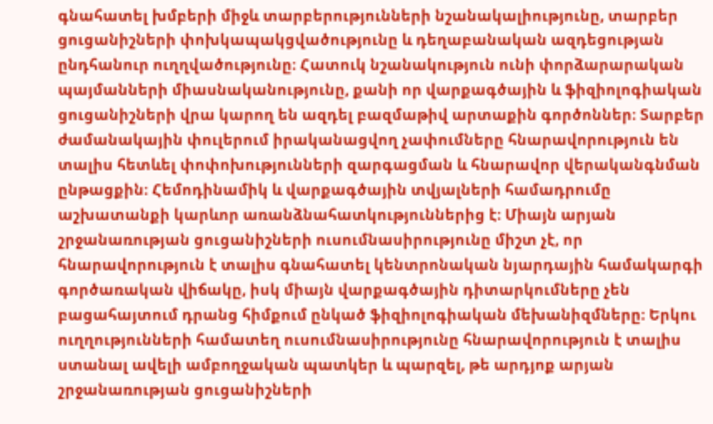գնահատել խմբերի միջև տարբերությունների նշանակալիությունը, տարբեր ցուցանիշների փոխկապակցվածությունը և դեղաբանական ազդեցության ընդհանուր ուղղվածությունը։ Հատուկ նշանակություն ունի փորձարարական պայմանների միասնականությունը, քանի որ վարքագծային և ֆիզիոլոգիական ցուցանիշների վրա կարող են ազդել բազմաթիվ արտաքին գործոններ։ Տարբեր ժամանակային փուլերում իրականացվող չափումները հնարավորություն են տալիս հետևել փոփոխությունների զարգացման և հնարավոր վերականգնման ընթացքին։ Հեմոդինամիկ և վարքագծային տվյալների համադրումը աշխատանքի կարևոր առանձնահատկություններից է։ Միայն արյան շրջանառության ցուցանիշների ուսումնասիրությունը միշտ չէ, որ հնարավորություն է տալիս գնահատել կենտրոնական նյարդային համակարգի գործառական վիճակը, իսկ միայն վարքագծային դիտարկումները չեն բացահայտում դրանց հիմքում ընկած ֆիզիոլոգիական մեխանիզմները։ Երկու ուղղությունների համատեղ ուսումնասիրությունը հնարավորություն է տալիս ստանալ ավելի ամբողջական պատկեր և պարզել, թե արդյոք արյան շրջանառության ցուցանիշների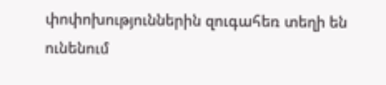փոփոխություններին զուգահեռ տեղի են ունենում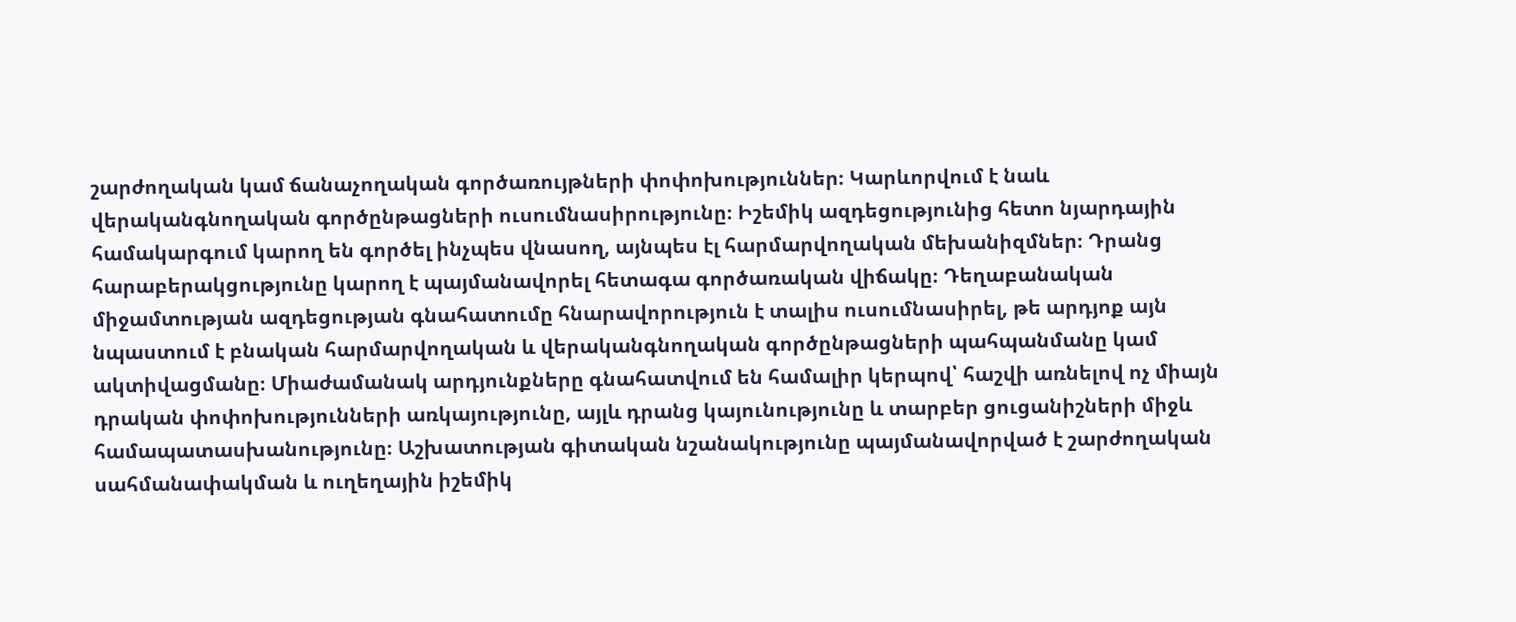շարժողական կամ ճանաչողական գործառույթների փոփոխություններ։ Կարևորվում է նաև վերականգնողական գործընթացների ուսումնասիրությունը։ Իշեմիկ ազդեցությունից հետո նյարդային համակարգում կարող են գործել ինչպես վնասող, այնպես էլ հարմարվողական մեխանիզմներ։ Դրանց հարաբերակցությունը կարող է պայմանավորել հետագա գործառական վիճակը։ Դեղաբանական միջամտության ազդեցության գնահատումը հնարավորություն է տալիս ուսումնասիրել, թե արդյոք այն նպաստում է բնական հարմարվողական և վերականգնողական գործընթացների պահպանմանը կամ ակտիվացմանը։ Միաժամանակ արդյունքները գնահատվում են համալիր կերպով՝ հաշվի առնելով ոչ միայն դրական փոփոխությունների առկայությունը, այլև դրանց կայունությունը և տարբեր ցուցանիշների միջև համապատասխանությունը։ Աշխատության գիտական նշանակությունը պայմանավորված է շարժողական սահմանափակման և ուղեղային իշեմիկ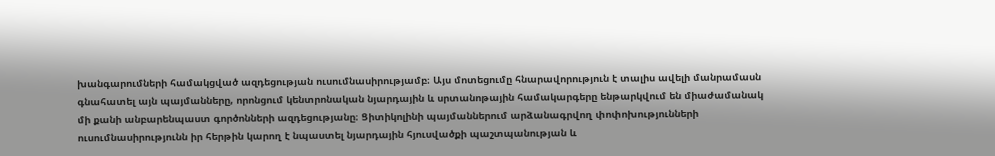խանգարումների համակցված ազդեցության ուսումնասիրությամբ։ Այս մոտեցումը հնարավորություն է տալիս ավելի մանրամասն գնահատել այն պայմանները, որոնցում կենտրոնական նյարդային և սրտանոթային համակարգերը ենթարկվում են միաժամանակ մի քանի անբարենպաստ գործոնների ազդեցությանը։ Ցիտիկոլինի պայմաններում արձանագրվող փոփոխությունների ուսումնասիրությունն իր հերթին կարող է նպաստել նյարդային հյուսվածքի պաշտպանության և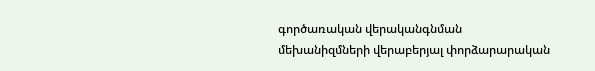գործառական վերականգնման մեխանիզմների վերաբերյալ փորձարարական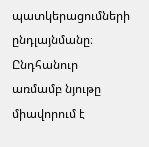պատկերացումների ընդլայնմանը։ Ընդհանուր առմամբ նյութը միավորում է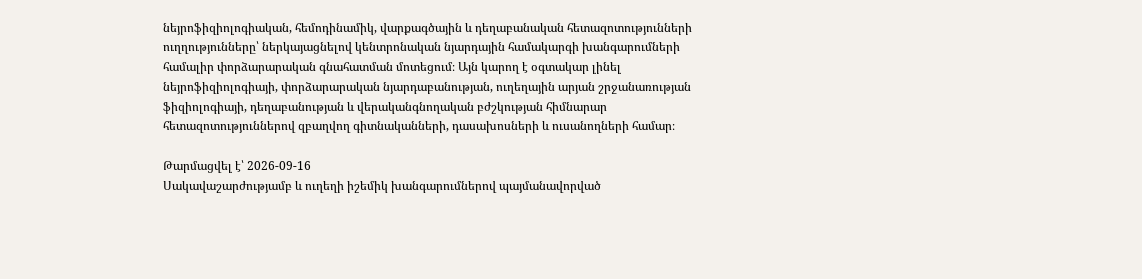նեյրոֆիզիոլոգիական, հեմոդինամիկ, վարքագծային և դեղաբանական հետազոտությունների ուղղությունները՝ ներկայացնելով կենտրոնական նյարդային համակարգի խանգարումների համալիր փորձարարական գնահատման մոտեցում։ Այն կարող է օգտակար լինել նեյրոֆիզիոլոգիայի, փորձարարական նյարդաբանության, ուղեղային արյան շրջանառության ֆիզիոլոգիայի, դեղաբանության և վերականգնողական բժշկության հիմնարար հետազոտություններով զբաղվող գիտնականների, դասախոսների և ուսանողների համար։

Թարմացվել է՝ 2026-09-16
Սակավաշարժությամբ և ուղեղի իշեմիկ խանգարումներով պայմանավորված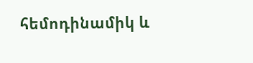հեմոդինամիկ և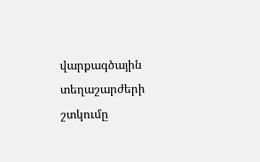վարքագծային տեղաշարժերի շտկումը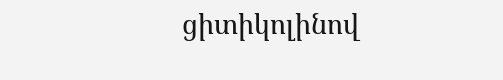ցիտիկոլինով